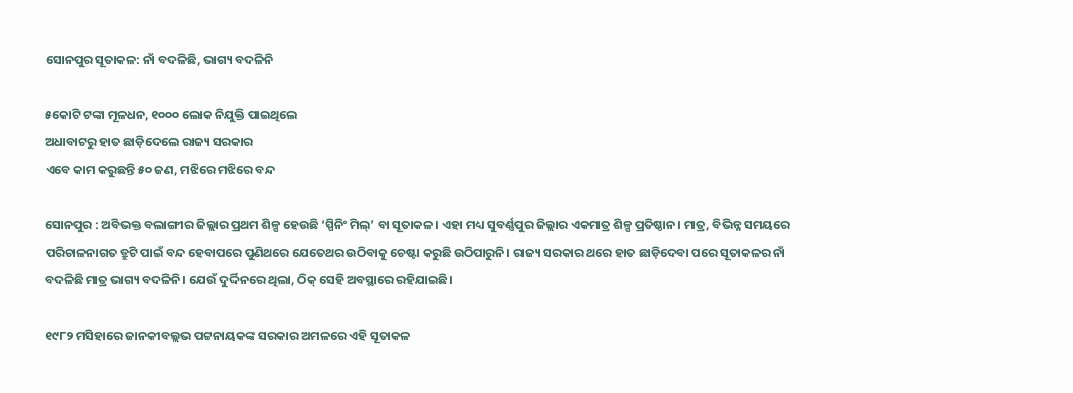ସୋନପୁର ସୂତାକଳ: ନାଁ ବଦଳିଛି, ଭାଗ୍ୟ ବଦଳିନି

୫କୋଟି ଟଙ୍କା ମୂଳଧନ, ୧୦୦୦ ଲୋକ ନିଯୁକ୍ତି ପାଇଥିଲେ
ଅଧାବାଟରୁ ହାତ ଛାଡ଼ିଦେଲେ ରାଜ୍ୟ ସରକାର
ଏବେ କାମ କରୁଛନ୍ତି ୫୦ ଜଣ, ମଝିରେ ମଝିରେ ବନ୍ଦ

ସୋନପୁର : ଅବିଭକ୍ତ ବଲାଙ୍ଗୀର ଜିଲ୍ଲାର ପ୍ରଥମ ଶିଳ୍ପ ହେଉଛି ‘ସ୍ପିନିଂ ମିଲ୍‌’ ବା ସୂତାକଳ। ଏହା ମଧ୍ୟ ସୁବର୍ଣ୍ଣପୁର ଜିଲ୍ଲାର ଏକମାତ୍ର ଶିଳ୍ପ ପ୍ରତିଷ୍ଠାନ। ମାତ୍ର, ବିଭିନ୍ନ ସମୟରେ ପରିଚାଳନାଗତ ତ୍ରୁଟି ପାଇଁ ବନ୍ଦ ହେବାପ‌ରେ ପୁଣିଥରେ ଯେତେଥର ଉଠିବାକୁ ଚେଷ୍ଟା କରୁଛି ଉଠିପାରୁନି। ରାଜ୍ୟ ସରକାର ଥରେ ହାତ ଛାଡ଼ିଦେବା ପରେ ସୂତାକଳର ନାଁ ବଦଳିଛି ମାତ୍ର ଭାଗ୍ୟ ବଦଳିନି। ଯେଉଁ ଦୁର୍ଦ୍ଦିନରେ ଥିଲା, ଠିକ୍‌ ସେହି ଅବସ୍ଥାରେ ରହିଯାଇଛି।

୧୯୮୨ ମସିହାରେ ଜାନକୀବଲ୍ଲଭ ପଟ୍ଟନାୟକଙ୍କ ସରକାର ଅମଳରେ ଏହି ସୂତାକଳ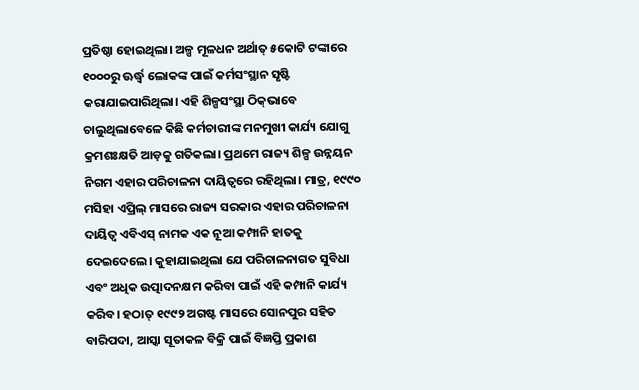ପ୍ରତିଷ୍ଠା ହୋଇଥିଲା। ଅଳ୍ପ ମୂଳଧନ ଅର୍ଥାତ୍‌ ୫କୋଟି ଟଙ୍କାରେ ୧୦୦୦ରୁ ଊର୍ଦ୍ଧ୍ବ ଲୋକଙ୍କ ପାଇଁ କର୍ମସଂସ୍ଥାନ ସୃଷ୍ଟି କରାଯାଇପାରିଥିଲା। ଏହି ଶିଳ୍ପସଂସ୍ଥା ଠିକ୍‌ଭାବେ ଚାଲୁଥିଲାବେଳେ କିଛି କର୍ମଚାରୀଙ୍କ ମନମୁଖୀ କାର୍ଯ୍ୟ ଯୋଗୁ କ୍ରମଶଃକ୍ଷତି ଆଡ଼କୁ ଗତିକଲା। ପ୍ରଥମେ ରାଜ୍ୟ ଶିଳ୍ପ ଉନ୍ନୟନ ନିଗମ ଏହାର ପରିଚାଳନା ଦାୟିତ୍ବରେ ରହିଥିଲା। ମାତ୍ର, ୧୯୯୦ ମସିହା ଏପ୍ରିଲ୍‌ ମାସରେ ରାଜ୍ୟ ସରକାର ଏହାର ପରିଚାଳନା ଦାୟିତ୍ବ ଏବିଏସ୍‌ ନାମକ ଏକ ନୂଆ କମ୍ପାନି ହାତକୁ ଦେଇଦେଲେ। କୁହାଯାଇଥିଲା ଯେ ପରିଚାଳନାଗତ ସୁବିଧା ଏବଂ ଅଧିକ ଉତ୍ପାଦନକ୍ଷମ କରିବା ପାଇଁ ଏହି କମ୍ପାନି କାର୍ଯ୍ୟ କରିବ। ହଠାତ୍‌ ୧୯୯୨ ଅଗଷ୍ଟ ମାସରେ ସୋନପୁର ସହିତ ବାରିପଦା, ଆସ୍କା ସୂତାକଳ ବିକ୍ରି ପାଇଁ ବିଜ୍ଞପ୍ତି ପ୍ରକାଶ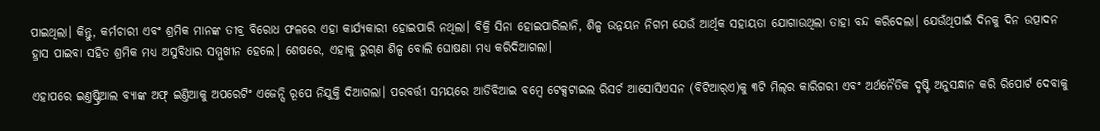ପାଇଥିଲା। କିନ୍ତୁ, କର୍ମଚାରୀ ଏବଂ ଶ୍ରମିକ ମାନଙ୍କ ତୀବ୍ର ବିରୋଧ ଫଳରେ ଏହା କାର୍ଯ୍ୟକାରୀ ହୋଇପାରି ନଥିଲା। ବିକ୍ରି ସିନା ହୋଇପାରିଲାନି, ଶିଳ୍ପ ଉନ୍ନୟନ ନିଗମ ଯେଉଁ ଆର୍ଥିକ ସହାୟତା ଯୋଗାଉଥିଲା ତାହା ବନ୍ଦ କରିଦେଲା। ଯେଉଁଥିପାଇଁ ଦିନକୁ ଦିନ ଉତ୍ପାଦନ ହ୍ରାସ ପାଇବା ସହିତ ଶ୍ରମିକ ମଧ୍ୟ ଅସୁବିଧାର ସମ୍ମୁଖୀନ ହେଲେ। ଶେଷରେ, ଏହାକୁ ରୁଗ୍‌ଣ ଶିଳ୍ପ ବୋଲି ଘୋଷଣା ମଧ୍ୟ କରିଦିଆଗଲା।

ଏହାପରେ ଇଣ୍ତଷ୍ଟ୍ରିଆଲ ବ୍ୟାଙ୍କ ଅଫ୍‌ ଇଣ୍ତିଆକୁ ଅପରେଟିଂ ଏଜେନ୍ସି ରୂପେ ନିଯୁକ୍ତି ଦିଆଗଲା। ପରବର୍ତ୍ତୀ ସମୟରେ ଆଡିବିଆଇ ବମ୍ବେ ଟେକ୍ସଟାଇଲ ରିସର୍ଚ ଆସୋସିଏସନ (ବିଟିଆର୍‌ଏ)କୁ ୩ଟି ମିଲ୍‌ର କାରିଗରୀ ଏବଂ ଅର୍ଥନୈତିକ ଦୃଷ୍ଟି ଅନୁସନ୍ଧାନ କରି ରିପୋର୍ଟ ଦେବାକୁ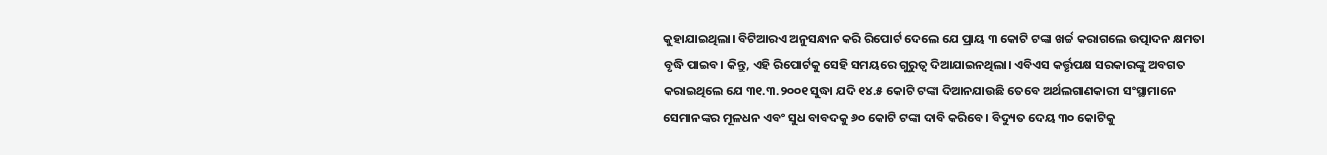କୁହାଯାଇଥିଲା। ବିଟିଆରଏ ଅନୁସନ୍ଧାନ କରି ରିପୋର୍ଟ ଦେଲେ ଯେ ପ୍ରାୟ ୩ କୋଟି ଟଙ୍କା ଖର୍ଚ୍ଚ କରାଗଲେ ଉତ୍ପାଦନ କ୍ଷମତା ବୃଦ୍ଧି ପାଇବ। କିନ୍ତୁ, ଏହି ରିପୋର୍ଟକୁ ସେହି ସମୟରେ ଗୁରୁତ୍ବ ଦିଆଯାଇନଥିଲା। ଏବିଏସ କର୍ତ୍ତୃପକ୍ଷ ସରକାରଙ୍କୁ ଅବଗତ କରାଇଥିଲେ ଯେ ୩୧.୩.୨୦୦୧ ସୁଦ୍ଧା ଯଦି ୧୪.୫ କୋଟି ଟଙ୍କା ଦିଆନଯାଉଛି ତେବେ ଅର୍ଥଲଗାଣକାରୀ ସଂସ୍ଥାମାନେ ସେମାନଙ୍କର ମୂଳଧନ ଏବଂ ସୁଧ ବାବଦକୁ ୬୦ କୋଟି ଟଙ୍କା ଦାବି କରିବେ। ବିଦ୍ୟୁତ ଦେୟ ୩୦ କୋଟିକୁ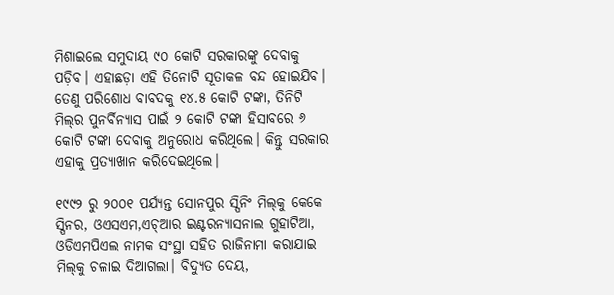ମିଶାଇଲେ ସମୁଦାୟ ୯୦ କୋଟି ସରକାରଙ୍କୁ ଦେବାକୁ ପଡ଼ିବ। ଏହାଛଡ଼ା ଏହି ତିନୋଟି ସୂତାକଳ ବନ୍ଦ ହୋଇଯିବ। ତେଣୁ ପରିଶୋଧ ବାବଦକୁ ୧୪.୫ କୋଟି ଟଙ୍କା, ତିନିଟି ମିଲ୍‌ର ପୁନର୍ବିନ୍ୟାସ ପାଇଁ ୨ କୋଟି ଟଙ୍କା ହିସାବରେ ୬ କୋଟି ଟଙ୍କା ଦେବାକୁ ଅନୁରୋଧ କରିଥିଲେ। କିନ୍ତୁ ସରକାର ଏହାକୁ ପ୍ରତ୍ୟାଖାନ କରିଦେଇଥିଲେ।

୧୯୯୨ ରୁ ୨୦୦୧ ପର୍ଯ୍ୟନ୍ତ ସୋନପୁର ସ୍ପିନିଂ ମିଲ୍‌କୁ କେକେ ସ୍ପିନର, ଓଏସଏମ,ଏଚ୍‌ଆର ଇଣ୍ଟରନ୍ୟାସନାଲ ଗୁହାଟିଆ, ଓଡିଏମପିଏଲ ନାମକ ସଂସ୍ଥା ସହିତ ରାଜିନାମା କରାଯାଇ ମିଲ୍‌କୁ ଚଳାଇ ଦିଆଗଲା। ବିଦ୍ୟୁତ ଦେୟ,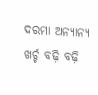ଦରମା ଅନ୍ୟାନ୍ୟ ଖର୍ଚ୍ଚ ବଢ଼ି ବଢ଼ି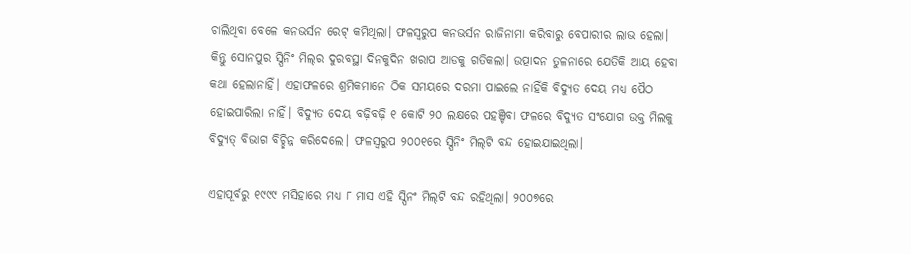ଚାଲିଥିବା ବେଳେ କନଭର୍ସନ ରେଟ୍‌ କମିଥିଲା। ଫଳସ୍ବରୁପ କନଭର୍ସନ ରାଜିନାମା କରିବାରୁ ବେପାରୀର ଲାଭ ହେଲା। କିନ୍ତୁ ସୋନପୁର ସ୍ପିନିଂ ମିଲ୍‌ର ଦୁରବସ୍ଥା ଦିନକୁଦିନ ଖରାପ ଆଡକୁ ଗତିକଲା। ଉତ୍ପାଦନ ତୁଳନାରେ ଯେତିକି ଆୟ ହେବା କଥା ହେଲାନାହିଁ। ଏହାଫଳରେ ଶ୍ରମିକମାନେ ଠିକ ସମୟରେ ଦରମା ପାଇଲେ ନାହିଁକି ବିଦ୍ୟୁତ ଦେୟ ମଧ୍ୟ ପୈଠ ହୋଇପାରିଲା ନାହିଁ। ବିଦ୍ୟୁତ ଦେୟ ବଢ଼ିବଢ଼ି ୧ କୋଟି ୨୦ ଲକ୍ଷରେ ପହଞ୍ଚିବା ଫଳରେ ବିଦ୍ୟୁତ ସଂଯୋଗ ଉକ୍ତ ମିଲକୁ ବିଦ୍ୟୁତ୍‌ ବିଭାଗ ବିଚ୍ଛିନ୍ନ କରିଦେଲେ। ଫଳସ୍ବରୁପ ୨୦୦୧ରେ ସ୍ପିନିଂ ମିଲ୍‌ଟି ବନ୍ଦ ହୋଇଯାଇଥିଲା।

ଏହାପୂର୍ବରୁ ୧୯୯୯ ମସିହାରେ ମଧ୍ୟ ୮ ମାସ ଏହି ସ୍ପିନଂ ମିଲ୍‌ଟି ବନ୍ଦ ରହିଥିଲା। ୨୦୦୭ରେ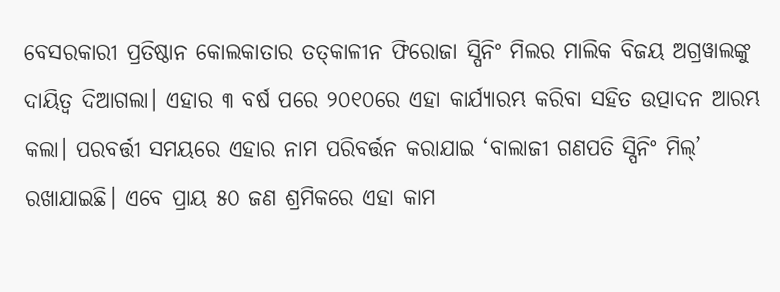ବେସରକାରୀ ପ୍ରତିଷ୍ଠାନ କୋଲକାତାର ତତ୍‌କାଳୀନ ଫିରୋଜା ସ୍ପିନିଂ ମିଲର ମାଲିକ ବିଜୟ ଅଗ୍ରୱାଲଙ୍କୁ ଦାୟିତ୍ବ ଦିଆଗଲା। ଏହାର ୩ ବର୍ଷ ପରେ ୨୦୧୦ରେ ଏହା କାର୍ଯ୍ୟାରମ୍ଭ କରିବା ସହିତ ଉତ୍ପାଦନ ଆରମ୍ଭ କଲା। ପରବର୍ତ୍ତୀ ସମୟରେ ଏହାର ନାମ ପରିବର୍ତ୍ତନ କରାଯାଇ ‘ବାଲାଜୀ ଗଣପତି ସ୍ପିନିଂ ମିଲ୍‌’ ରଖାଯାଇଛି। ଏବେ ପ୍ରାୟ ୫୦ ଜଣ ଶ୍ରମିକରେ ଏହା କାମ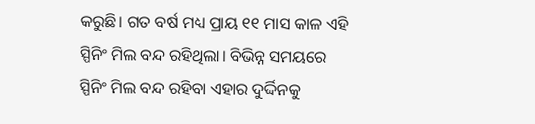କରୁଛି। ଗତ ବର୍ଷ ମଧ୍ୟ ପ୍ରାୟ ୧୧ ମାସ କାଳ ଏହି ସ୍ପିନିଂ ମିଲ ବନ୍ଦ ରହିଥିଲା। ବିଭିନ୍ନ ସମୟରେ ସ୍ପିନିଂ ମିଲ ବନ୍ଦ ରହିବା ଏହାର ଦୁର୍ଦ୍ଦିନକୁ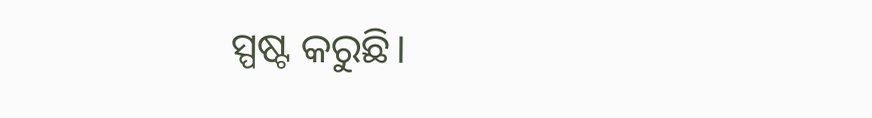ସ୍ପଷ୍ଟ କରୁଛି।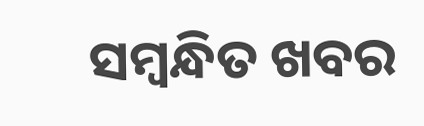ସମ୍ବନ୍ଧିତ ଖବର